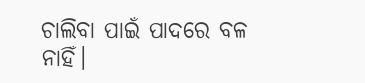ଚାଲିବା ପାଇଁ ପାଦରେ ବଳ ନାହିଁ।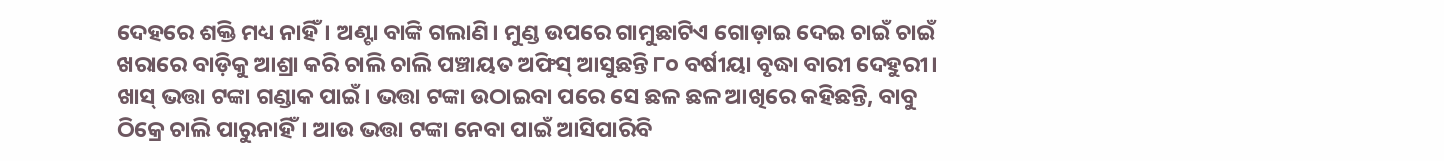ଦେହରେ ଶକ୍ତି ମଧ୍ୟ ନାହିଁ। ଅଣ୍ଟା ବାଙ୍କି ଗଲାଣି। ମୁଣ୍ଡ ଉପରେ ଗାମୁଛାଟିଏ ଗୋଡ଼ାଇ ଦେଇ ଚାଇଁ ଚାଇଁ ଖରାରେ ବାଡ଼ିକୁ ଆଶ୍ରା କରି ଚାଲି ଚାଲି ପଞ୍ଚାୟତ ଅଫିସ୍ ଆସୁଛନ୍ତି ୮୦ ବର୍ଷୀୟା ବୃଦ୍ଧା ବାରୀ ଦେହୁରୀ। ଖାସ୍ ଭତ୍ତା ଟଙ୍କା ଗଣ୍ଡାକ ପାଇଁ। ଭତ୍ତା ଟଙ୍କା ଉଠାଇବା ପରେ ସେ ଛଳ ଛଳ ଆଖିରେ କହିଛନ୍ତି, ବାବୁ ଠିକ୍ରେ ଚାଲି ପାରୁନାହିଁ। ଆଉ ଭତ୍ତା ଟଙ୍କା ନେବା ପାଇଁ ଆସିପାରିବି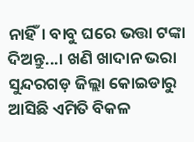ନାହିଁ। ବାବୁ ଘରେ ଭତ୍ତା ଟଙ୍କା ଦିଅନ୍ତୁ...। ଖଣି ଖାଦାନ ଭରା ସୁନ୍ଦରଗଡ଼ ଜିଲ୍ଲା କୋଇଡାରୁ ଆସିଛି ଏମିତି ବିକଳ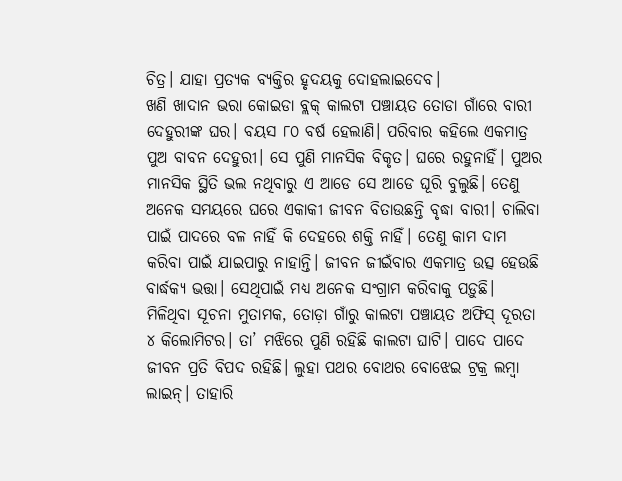ଚିତ୍ର। ଯାହା ପ୍ରତ୍ୟକ ବ୍ୟକ୍ତିର ହୃଦୟକୁ ଦୋହଲାଇଦେବ।
ଖଣି ଖାଦାନ ଭରା କୋଇଡା ବ୍ଲକ୍ କାଲଟା ପଞ୍ଚାୟତ ତୋଡା ଗାଁରେ ବାରୀ ଦେହୁରୀଙ୍କ ଘର। ବୟସ ୮୦ ବର୍ଷ ହେଲାଣି। ପରିବାର କହିଲେ ଏକମାତ୍ର ପୁଅ ବାବନ ଦେହୁରୀ। ସେ ପୁଣି ମାନସିକ ବିକୃତ। ଘରେ ରହୁନାହିଁ। ପୁଅର ମାନସିକ ସ୍ଥିତି ଭଲ ନଥିବାରୁ ଏ ଆଡେ ସେ ଆଡେ ଘୂରି ବୁଲୁଛି। ତେଣୁ ଅନେକ ସମୟରେ ଘରେ ଏକାକୀ ଜୀବନ ବିତାଉଛନ୍ତି ବୃଦ୍ଧା ବାରୀ। ଚାଲିବା ପାଇଁ ପାଦରେ ବଳ ନାହିଁ କି ଦେହରେ ଶକ୍ତି ନାହିଁ। ତେଣୁ କାମ ଦାମ କରିବା ପାଇଁ ଯାଇପାରୁ ନାହାନ୍ତି। ଜୀବନ ଜୀଇଁବାର ଏକମାତ୍ର ଉତ୍ସ ହେଉଛି ବାର୍ଦ୍ଧକ୍ୟ ଭତ୍ତା। ସେଥିପାଇଁ ମଧ୍ୟ ଅନେକ ସଂଗ୍ରାମ କରିବାକୁ ପଡ଼ୁଛି।
ମିଳିଥିବା ସୂଚନା ମୁତାମକ, ତୋଡ଼ା ଗାଁରୁ କାଲଟା ପଞ୍ଚାୟତ ଅଫିସ୍ ଦୂରତା ୪ କିଲୋମିଟର। ତା’ ମଝିରେ ପୁଣି ରହିଛି କାଲଟା ଘାଟି। ପାଦେ ପାଦେ ଜୀବନ ପ୍ରତି ବିପଦ ରହିଛି। ଲୁହା ପଥର ବୋଥର ବୋଝେଇ ଟ୍ରକ୍ର ଲମ୍ୱା ଲାଇନ୍। ତାହାରି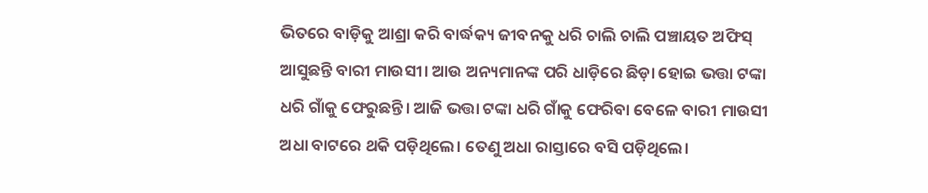ଭିତରେ ବାଡ଼ିକୁ ଆଶ୍ରା କରି ବାର୍ଦ୍ଧକ୍ୟ ଜୀବନକୁ ଧରି ଚାଲି ଚାଲି ପଞ୍ଚାୟତ ଅଫିସ୍ ଆସୁଛନ୍ତି ବାରୀ ମାଉସୀ। ଆଉ ଅନ୍ୟମାନଙ୍କ ପରି ଧାଡ଼ିରେ ଛିଡ଼ା ହୋଇ ଭତ୍ତା ଟଙ୍କା ଧରି ଗାଁକୁ ଫେରୁଛନ୍ତି। ଆଜି ଭତ୍ତା ଟଙ୍କା ଧରି ଗାଁକୁ ଫେରିବା ବେଳେ ବାରୀ ମାଉସୀ ଅଧା ବାଟରେ ଥକି ପଡ଼ିଥିଲେ। ତେଣୁ ଅଧା ରାସ୍ତାରେ ବସି ପଡ଼ିଥିଲେ।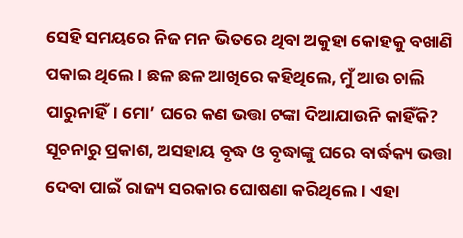ସେହି ସମୟରେ ନିଜ ମନ ଭିତରେ ଥିବା ଅକୁହା କୋହକୁ ବଖାଣି ପକାଇ ଥିଲେ। ଛଳ ଛଳ ଆଖିରେ କହିଥିଲେ, ମୁଁ ଆଉ ଚାଲି ପାରୁନାହିଁ। ମୋ’ ଘରେ କଣ ଭତ୍ତା ଟଙ୍କା ଦିଆଯାଉନି କାହିଁକି?
ସୂଚନାରୁ ପ୍ରକାଶ, ଅସହାୟ ବୃଦ୍ଧ ଓ ବୃଦ୍ଧାଙ୍କୁ ଘରେ ବାର୍ଦ୍ଧକ୍ୟ ଭତ୍ତା ଦେବା ପାଇଁ ରାଜ୍ୟ ସରକାର ଘୋଷଣା କରିଥିଲେ। ଏହା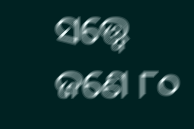ସତ୍ତ୍ୱେ ଜଣେ ୮୦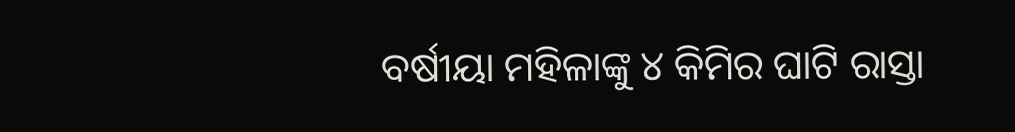ବର୍ଷୀୟା ମହିଳାଙ୍କୁ ୪ କିମିର ଘାଟି ରାସ୍ତା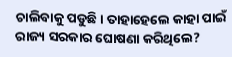ଚାଲିବାକୁ ପଡୁଛି। ତାହାହେଲେ କାହା ପାଇଁ ରାଜ୍ୟ ସରକାର ଘୋଷଣା କରିଥିଲେ?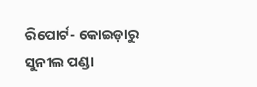ରିପୋର୍ଟ- କୋଇଡ଼ାରୁ ସୁନୀଲ ପଣ୍ଡା